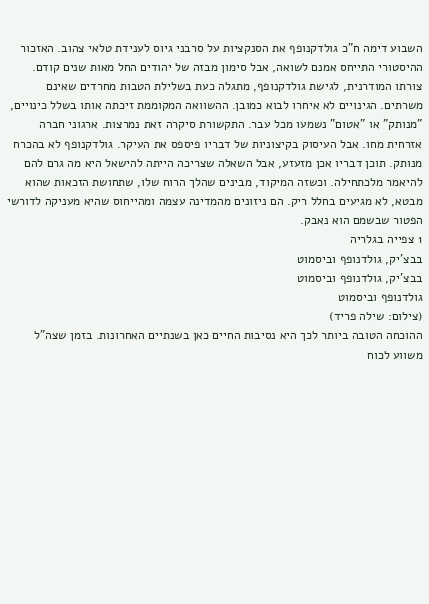השבוע דימה ח”כ גולדקנופף את הסנקציות על סרבני גיוס לענידת טלאי צהוב. האזכור ההיסטורי התייחס אמנם לשואה, אבל סימון מבזה של יהודים החל מאות שנים קודם. צורתו המודרנית, לגישת גולדקנופף, מתגלה כעת בשלילת הטבות מחרדים שאינם משרתים. הגינויים לא איחרו לבוא כמובן. ההשוואה המקוממת זיכתה אותו בשלל כינויים, "מנותק" או "אטום" נשמעו מכל עבר. התקשורת סיקרה זאת נמרצות. ארגוני חברה אזרחית מחו. אבל העיסוק בקיצוניות של דבריו פיספס את העיקר. גולדקנופף לא בהכרח מנותק. תוכן דבריו אכן מזעזע, אבל השאלה שצריכה הייתה להישאל היא מה גרם להם להיאמר מלכתחילה. וכשזה המיקוד, מבינים שהלך הרוח שלו, שתחושת הזכאות שהוא מבטא, לא מגיעים בחלל ריק. הם ניזונים מהמדינה עצמה ומהייחוס שהיא מעניקה לדורשי הפטור שבשמם הוא נאבק.
1 צפייה בגלריה
בבצ'יק, גולדנופף וביסמוט
בבצ'יק, גולדנופף וביסמוט
גולדנופף וביסמוט
(צילום: שילה פריד)
ההוכחה הטובה ביותר לכך היא נסיבות החיים כאן בשנתיים האחרונות. בזמן שצה"ל משווע לכוח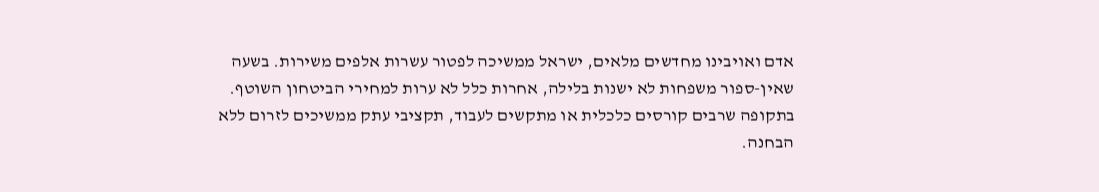אדם ואויבינו מחדשים מלאים, ישראל ממשיכה לפטור עשרות אלפים משירות. בשעה שאין-ספור משפחות לא ישנות בלילה, אחרות כלל לא ערות למחירי הביטחון השוטף. בתקופה שרבים קורסים כלכלית או מתקשים לעבוד, תקציבי עתק ממשיכים לזרום ללא הבחנה.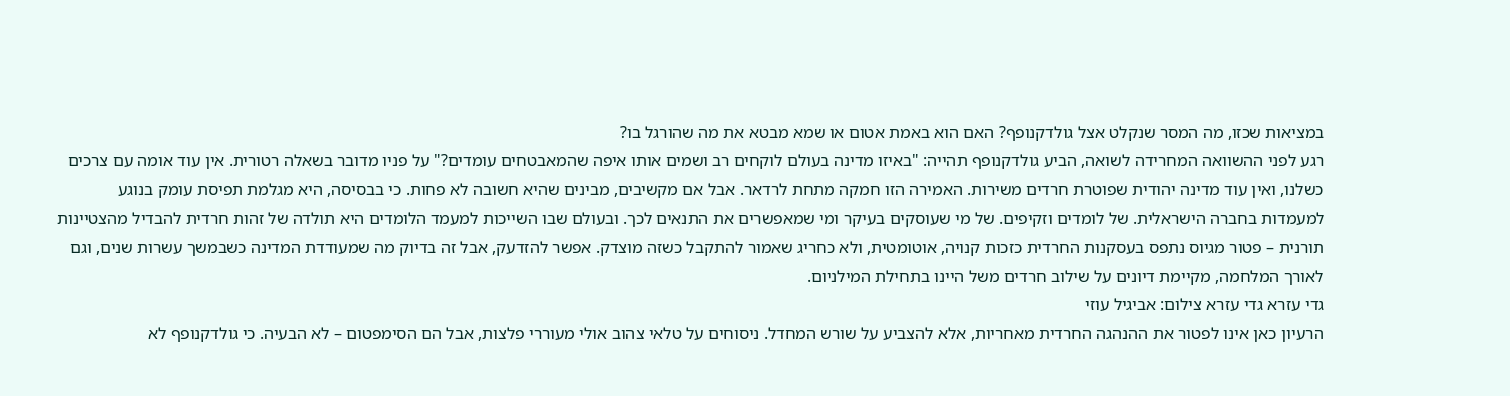במציאות שכזו, מה המסר שנקלט אצל גולדקנופף? האם הוא באמת אטום או שמא מבטא את מה שהורגל בו?
רגע לפני ההשוואה המחרידה לשואה, הביע גולדקנופף תהייה: "באיזו מדינה בעולם לוקחים רב ושמים אותו איפה שהמאבטחים עומדים?" על פניו מדובר בשאלה רטורית. אין עוד אומה עם צרכים כשלנו, ואין עוד מדינה יהודית שפוטרת חרדים משירות. האמירה הזו חמקה מתחת לרדאר. אבל אם מקשיבים, מבינים שהיא חשובה לא פחות. כי בבסיסה, היא מגלמת תפיסת עומק בנוגע למעמדות בחברה הישראלית. של לומדים וזקיפים. של מי שעוסקים בעיקר ומי שמאפשרים את התנאים לכך. ובעולם שבו השייכות למעמד הלומדים היא תולדה של זהות חרדית להבדיל מהצטיינות תורנית – פטור מגיוס נתפס בעסקנות החרדית כזכות קנויה, אוטומטית, ולא כחריג שאמור להתקבל כשזה מוצדק. אפשר להזדעק, אבל זה בדיוק מה שמעודדת המדינה כשבמשך עשרות שנים, וגם לאורך המלחמה, מקיימת דיונים על שילוב חרדים משל היינו בתחילת המילניום.
גדי עזרא גדי עזרא צילום: אביגיל עוזי
הרעיון כאן אינו לפטור את ההנהגה החרדית מאחריות, אלא להצביע על שורש המחדל. ניסוחים על טלאי צהוב אולי מעוררי פלצות, אבל הם הסימפטום – לא הבעיה. כי גולדקנופף לא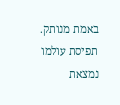באמת מנותק. תפיסת עולמו נמצאת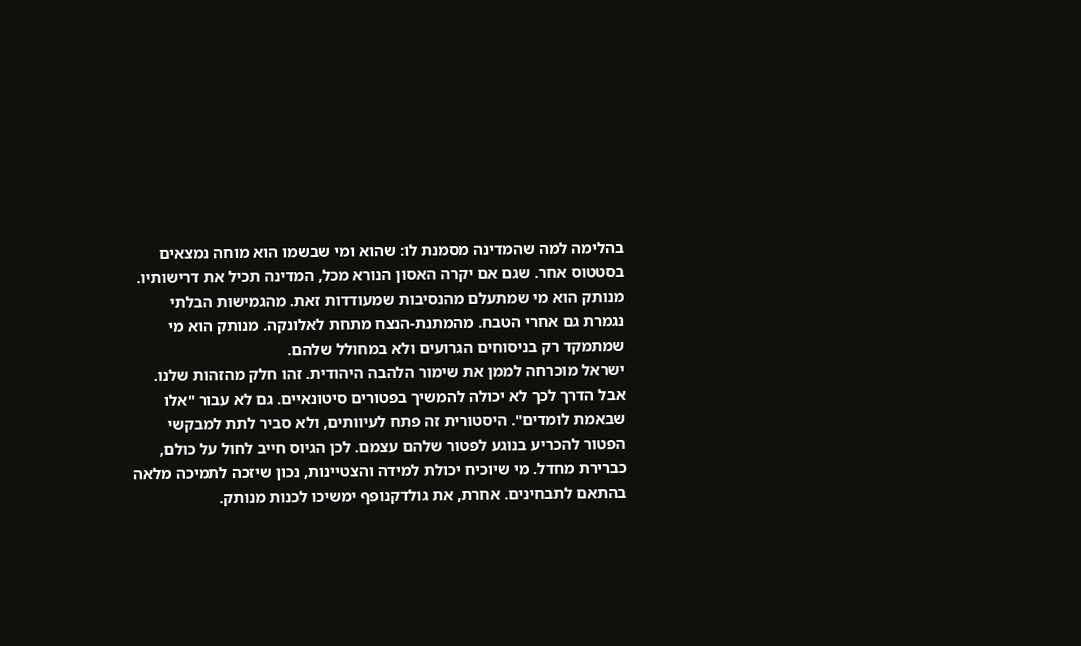בהלימה למה שהמדינה מסמנת לו: שהוא ומי שבשמו הוא מוחה נמצאים בסטטוס אחר. שגם אם יקרה האסון הנורא מכל, המדינה תכיל את דרישותיו. מנותק הוא מי שמתעלם מהנסיבות שמעודדות זאת. מהגמישות הבלתי נגמרת גם אחרי הטבח. מהמתנת-הנצח מתחת לאלונקה. מנותק הוא מי שמתמקד רק בניסוחים הגרועים ולא במחולל שלהם.
ישראל מוכרחה לממן את שימור הלהבה היהודית. זהו חלק מהזהות שלנו. אבל הדרך לכך לא יכולה להמשיך בפטורים סיטונאיים. גם לא עבור "אלו שבאמת לומדים". היסטורית זה פתח לעיוותים, ולא סביר לתת למבקשי הפטור להכריע בנוגע לפטור שלהם עצמם. לכן הגיוס חייב לחול על כולם, כברירת מחדל. מי שיוכיח יכולת למידה והצטיינות, נכון שיזכה לתמיכה מלאה בהתאם לתבחינים. אחרת, את גולדקנופף ימשיכו לכנות מנותק.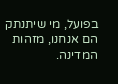בפועל, מי שיתנתק הם אנחנו, מזהות המדינה.